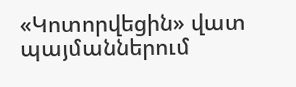«Կոտորվեցին» վատ պայմաններում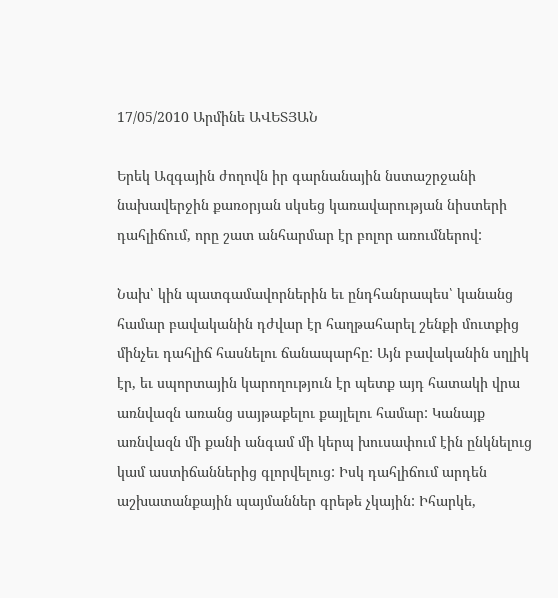17/05/2010 Արմինե ԱՎԵՏՅԱՆ

Երեկ Ազգային ժողովն իր գարնանային նստաշրջանի նախավերջին քառօրյան սկսեց կառավարության նիստերի դահլիճում, որը շատ անհարմար էր բոլոր առումներով:

Նախ՝ կին պատգամավորներին եւ ընդհանրապես՝ կանանց համար բավականին դժվար էր հաղթահարել շենքի մուտքից մինչեւ դահլիճ հասնելու ճանապարհը: Այն բավականին սղլիկ էր, եւ սպորտային կարողություն էր պետք այդ հատակի վրա առնվազն առանց սայթաքելու քայլելու համար: Կանայք առնվազն մի քանի անգամ մի կերպ խուսափում էին ընկնելուց կամ աստիճաններից գլորվելուց: Իսկ դահլիճում արդեն աշխատանքային պայմաններ գրեթե չկային: Իհարկե,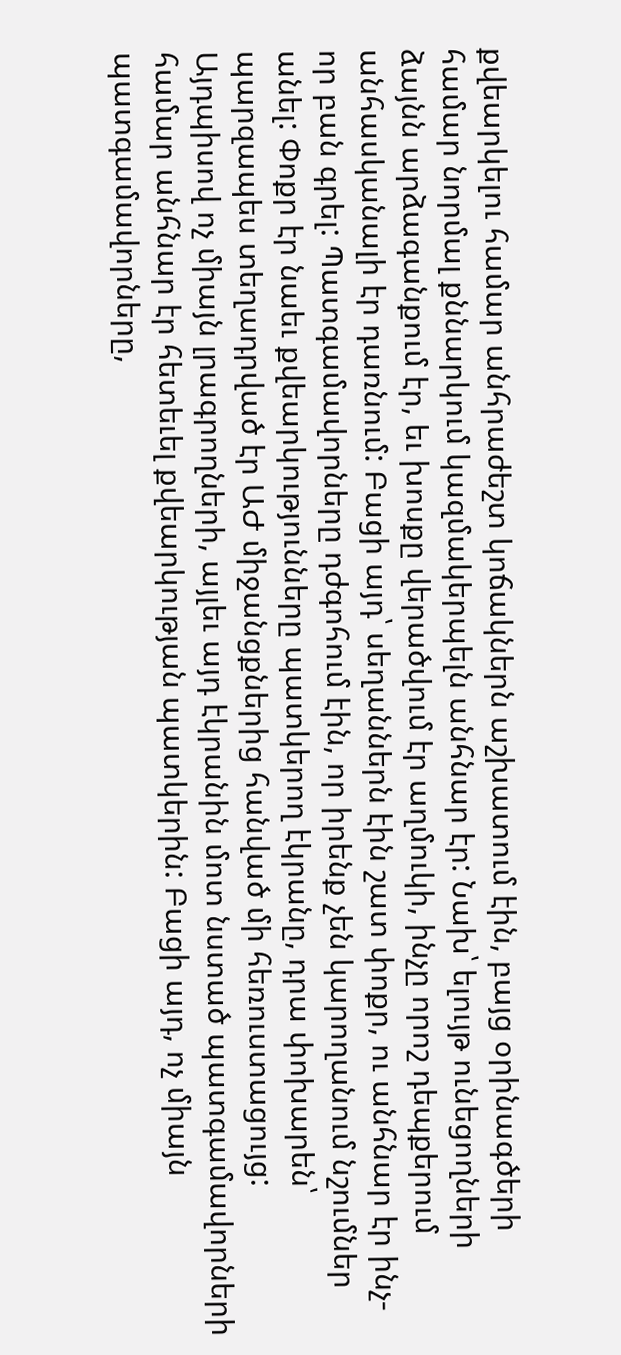քվեարկելու համար անհրաժեշտ կոճակներն աշխատում էին, բայց օրինագծերի համար նորմալ քննարկում կազմակերպելն անհնար էր: Նախ՝ ելույթ ունեցողների ձայնն արձագանքում էր, եւ խոսքը վերածվում էր աղմուկի, ինչը որոշ դեպքերում անհասկանալի էր դառնում: Բացի այդ՝ սեղաններն էին շատ փոքր, ու անհնար էր ինչ-որ բան գրել: Պատգամավորները դժգոհում էին, որ իրենք չեն կարողանում նշումներ անել: Փոքր էր նաեւ քվեարկությունները պատկերող էկրանը, դրա փոխարեն՝ պարզապես տեղադրված էր ԱԺ միջանցքներից հանված մի հեռուստացույց: Այդպիսով ոչ միայն լրագրողների, այլեւ այդ էկրանին մոտ նստած պատգամավորների համար անհնար էր հետեւել քվեարկության պատկերին: Բացի այդ, ոչ միայն պատգամավորները,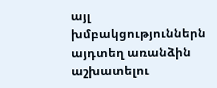այլ խմբակցություններն այդտեղ առանձին աշխատելու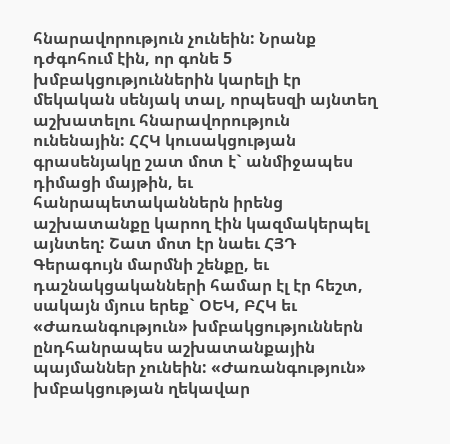հնարավորություն չունեին: Նրանք դժգոհում էին, որ գոնե 5 խմբակցություններին կարելի էր մեկական սենյակ տալ, որպեսզի այնտեղ աշխատելու հնարավորություն ունենային: ՀՀԿ կուսակցության գրասենյակը շատ մոտ է` անմիջապես դիմացի մայթին, եւ հանրապետականներն իրենց աշխատանքը կարող էին կազմակերպել այնտեղ: Շատ մոտ էր նաեւ ՀՅԴ Գերագույն մարմնի շենքը, եւ դաշնակցականների համար էլ էր հեշտ, սակայն մյուս երեք` ՕԵԿ, ԲՀԿ եւ «Ժառանգություն» խմբակցություններն ընդհանրապես աշխատանքային պայմաններ չունեին: «Ժառանգություն» խմբակցության ղեկավար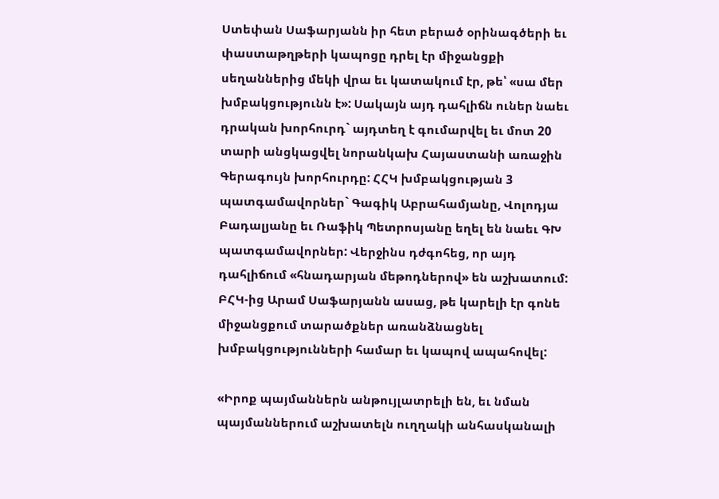Ստեփան Սաֆարյանն իր հետ բերած օրինագծերի եւ փաստաթղթերի կապոցը դրել էր միջանցքի սեղաններից մեկի վրա եւ կատակում էր, թե՝ «սա մեր խմբակցությունն է»: Սակայն այդ դահլիճն ուներ նաեւ դրական խորհուրդ` այդտեղ է գումարվել եւ մոտ 20 տարի անցկացվել նորանկախ Հայաստանի առաջին Գերագույն խորհուրդը: ՀՀԿ խմբակցության 3 պատգամավորներ` Գագիկ Աբրահամյանը, Վոլոդյա Բադալյանը եւ Ռաֆիկ Պետրոսյանը եղել են նաեւ ԳԽ պատգամավորներ: Վերջինս դժգոհեց, որ այդ դահլիճում «հնադարյան մեթոդներով» են աշխատում: ԲՀԿ-ից Արամ Սաֆարյանն ասաց, թե կարելի էր գոնե միջանցքում տարածքներ առանձնացնել խմբակցությունների համար եւ կապով ապահովել:

«Իրոք պայմաններն անթույլատրելի են, եւ նման պայմաններում աշխատելն ուղղակի անհասկանալի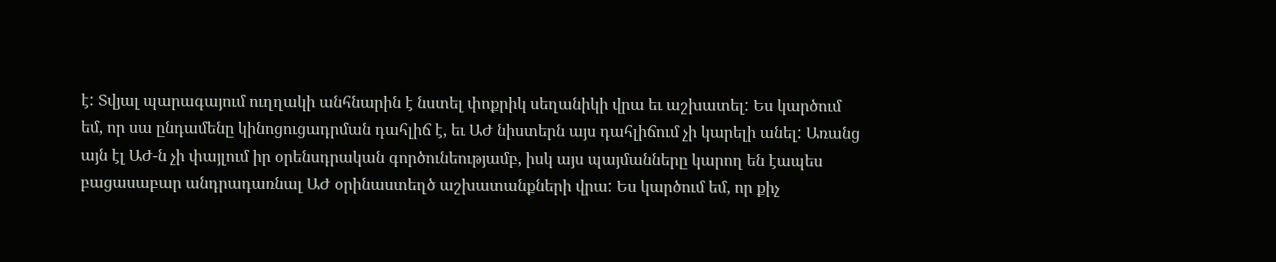է: Տվյալ պարագայում ուղղակի անհնարին է նստել փոքրիկ սեղանիկի վրա եւ աշխատել: Ես կարծում եմ, որ սա ընդամենը կինոցուցադրման դահլիճ է, եւ ԱԺ նիստերն այս դահլիճում չի կարելի անել: Առանց այն էլ ԱԺ-ն չի փայլում իր օրենսդրական գործունեությամբ, իսկ այս պայմանները կարող են էապես բացասաբար անդրադառնալ ԱԺ օրինաստեղծ աշխատանքների վրա: Ես կարծում եմ, որ քիչ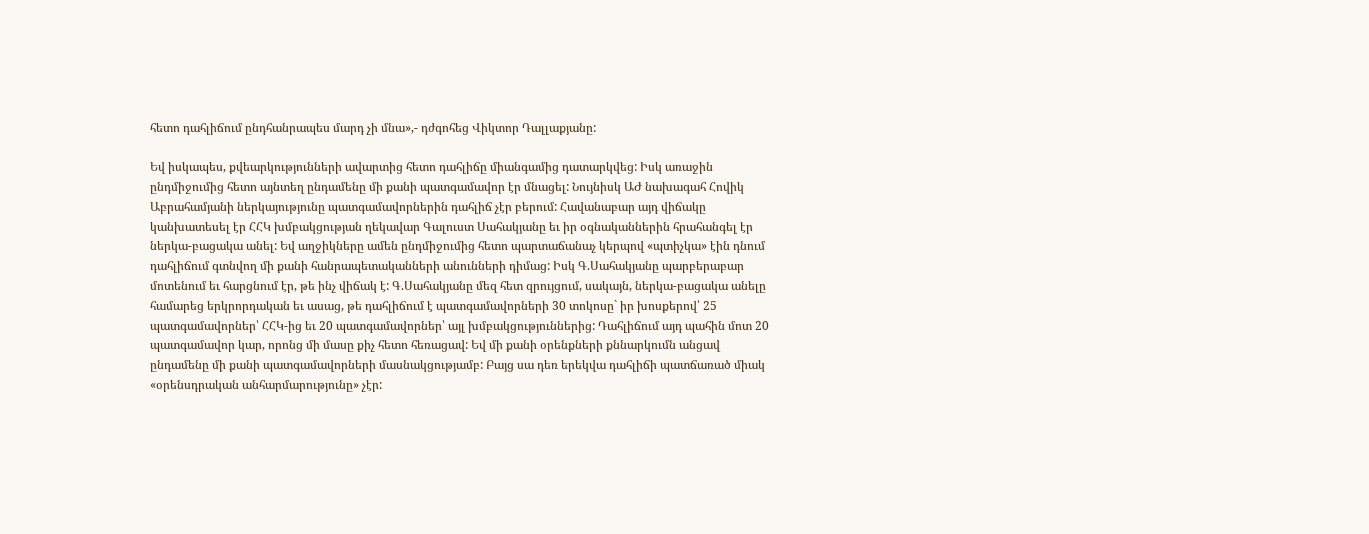հետո դահլիճում ընդհանրապես մարդ չի մնա»,- դժգոհեց Վիկտոր Դալլաքյանը:

Եվ իսկապես, քվեարկությունների ավարտից հետո դահլիճը միանգամից դատարկվեց: Իսկ առաջին ընդմիջումից հետո այնտեղ ընդամենը մի քանի պատգամավոր էր մնացել: Նույնիսկ ԱԺ նախագահ Հովիկ Աբրահամյանի ներկայությունը պատգամավորներին դահլիճ չէր բերում: Հավանաբար այդ վիճակը կանխատեսել էր ՀՀԿ խմբակցության ղեկավար Գալուստ Սահակյանը եւ իր օգնականներին հրահանգել էր ներկա-բացակա անել: Եվ աղջիկները ամեն ընդմիջումից հետո պարտաճանաչ կերպով «պտիչկա» էին դնում դահլիճում գտնվող մի քանի հանրապետականների անունների դիմաց: Իսկ Գ.Սահակյանը պարբերաբար մոտենում եւ հարցնում էր, թե ինչ վիճակ է: Գ.Սահակյանը մեզ հետ զրույցում, սակայն, ներկա-բացակա անելը համարեց երկրորդական եւ ասաց, թե դահլիճում է պատգամավորների 30 տոկոսը` իր խոսքերով՝ 25 պատգամավորներ՝ ՀՀԿ-ից եւ 20 պատգամավորներ՝ այլ խմբակցություններից: Դահլիճում այդ պահին մոտ 20 պատգամավոր կար, որոնց մի մասը քիչ հետո հեռացավ: Եվ մի քանի օրենքների քննարկումն անցավ ընդամենը մի քանի պատգամավորների մասնակցությամբ: Բայց սա դեռ երեկվա դահլիճի պատճառած միակ «օրենսդրական անհարմարությունը» չէր: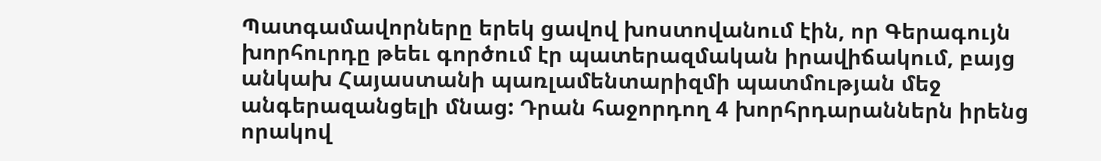Պատգամավորները երեկ ցավով խոստովանում էին, որ Գերագույն խորհուրդը թեեւ գործում էր պատերազմական իրավիճակում, բայց անկախ Հայաստանի պառլամենտարիզմի պատմության մեջ անգերազանցելի մնաց: Դրան հաջորդող 4 խորհրդարաններն իրենց որակով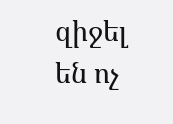զիջել են ոչ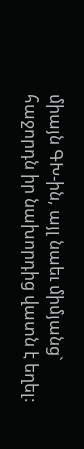միայն ԳԽ-ին, այլ նաեւ միմյանց` հաջորդն իր նախորդից վատն է եղել: